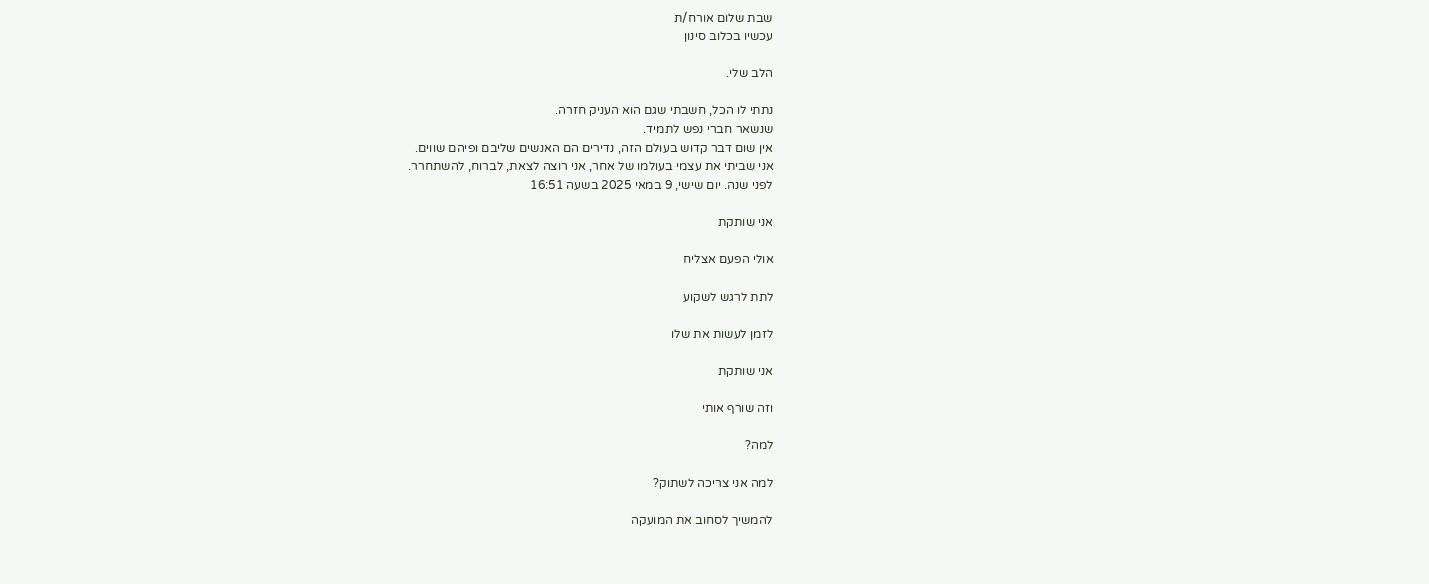שבת שלום אורח/ת
עכשיו בכלוב סינון

הלב שלי.

נתתי לו הכל, חשבתי שגם הוא העניק חזרה.
שנשאר חברי נפש לתמיד.
אין שום דבר קדוש בעולם הזה, נדירים הם האנשים שליבם ופיהם שווים.
אני שביתי את עצמי בעולמו של אחר, אני רוצה לצאת, לברוח, להשתחרר.
לפני שנה. יום שישי, 9 במאי 2025 בשעה 16:51

אני שותקת

אולי הפעם אצליח

לתת לרגש לשקוע

לזמן לעשות את שלו

אני שותקת

וזה שורף אותי

למה?

למה אני צריכה לשתוק?

להמשיך לסחוב את המועקה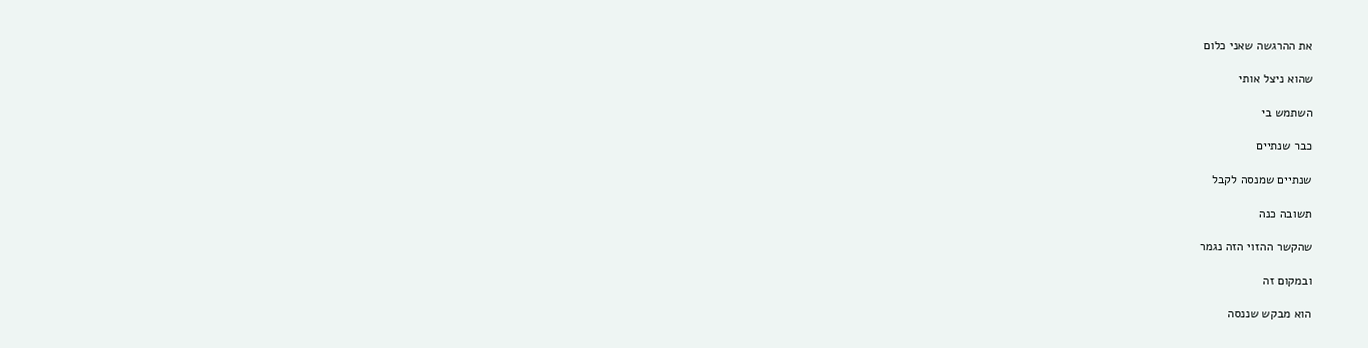את ההרגשה שאני כלום

שהוא ניצל אותי

השתמש בי

כבר שנתיים

שנתיים שמנסה לקבל

תשובה כנה

שהקשר ההזוי הזה נגמר

ובמקום זה

הוא מבקש שננסה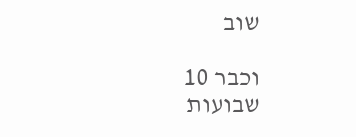שוב

וכבר 10 שבועות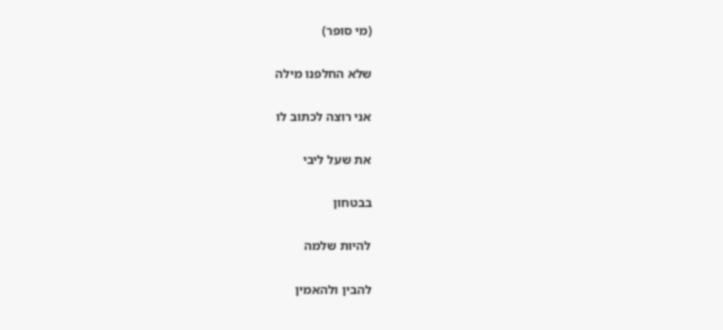(מי סופר)

שלא החלפנו מילה

אני רוצה לכתוב לו

את שעל ליבי

בבטחון

להיות שלמה

להבין ולהאמין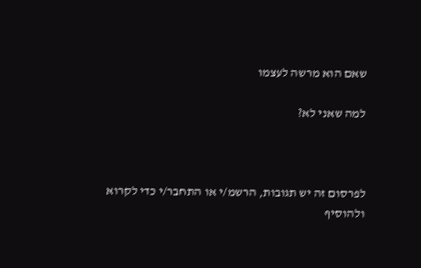שאם הוא מרשה לעצמו

למה שאני לא?



לפרסום זה יש תגובות, הרשמ/י או התחבר/י כדי לקרוא ולהוסיף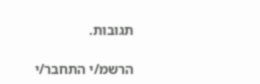תגובות.

הרשמ/י התחבר/י